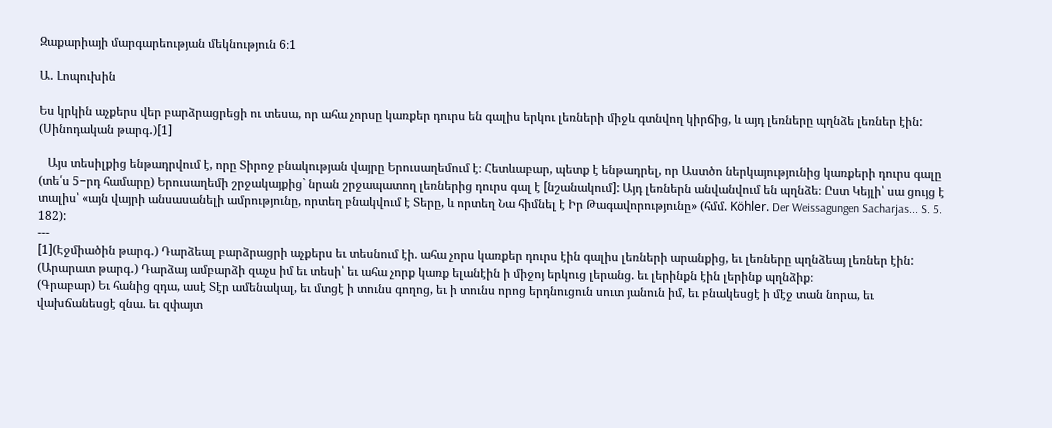Զաքարիայի մարգարեության մեկնություն 6։1

Ա․ Լոպուխին

Ես կրկին աչքերս վեր բարձրացրեցի ու տեսա, որ ահա չորսը կառքեր դուրս են գալիս երկու լեռների միջև գտնվող կիրճից, և այդ լեռները պղնձե լեռներ էին: (Սինոդական թարգ․)[1]

   Այս տեսիլքից ենթադրվում է, որը Տիրոջ բնակության վայրը Երուսաղեմում է։ Հետևաբար, պետք է ենթադրել, որ Աստծո ներկայությունից կառքերի դուրս գալը (տե՛ս 5−րդ համարը) Երուսաղեմի շրջակայքից` նրան շրջապատող լեռներից դուրս գալ է [նշանակում]: Այդ լեռներն անվանվում են պղնձե։ Ըստ Կեյլի՝ սա ցույց է տալիս՝ «այն վայրի անսասանելի ամրությունը, որտեղ բնակվում է Տերը, և որտեղ Նա հիմնել է Իր Թագավորությունը» (հմմ. Köhler. Der Weissagungen Sacharjas... S. 5. 182):
---
[1](Էջմիածին թարգ․) Դարձեալ բարձրացրի աչքերս եւ տեսնում էի. ահա չորս կառքեր դուրս էին գալիս լեռների արանքից, եւ լեռները պղնձեայ լեռներ էին:
(Արարատ թարգ․) Դարձայ ամբարձի զաչս իմ եւ տեսի՝ եւ ահա չորք կառք ելանէին ի միջոյ երկուց լերանց. եւ լերինքն էին լերինք պղնձիք։
(Գրաբար) Եւ հանից զդա, ասէ Տէր ամենակալ, եւ մտցէ ի տունս գողոց, եւ ի տունս որոց երդնուցուն սուտ յանուն իմ, եւ բնակեսցէ ի մէջ տան նորա, եւ վախճանեսցէ զնա. եւ զփայտ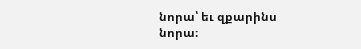նորա՝ եւ զքարինս նորա։